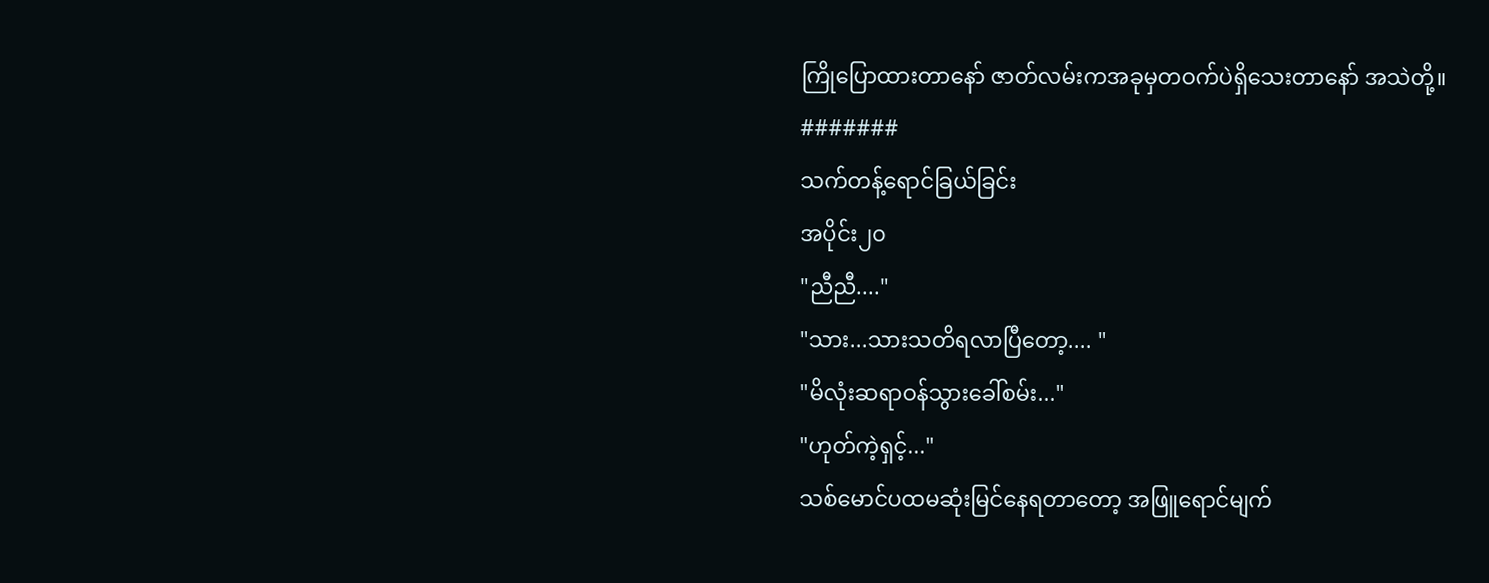ကြိုပြောထားတာနော် ဇာတ်လမ်းကအခုမှတဝက်ပဲရှိသေးတာနော် အသဲတို့။
#######
သက်တန့်ရောင်ခြယ်ခြင်း
အပိုင်း၂၀
"ညီညီ...."
"သား...သားသတိရလာပြီတော့.... "
"မိလုံးဆရာဝန်သွားခေါ်စမ်း..."
"ဟုတ်ကဲ့ရှင့်..."
သစ်မောင်ပထမဆုံးမြင်နေရတာတော့ အဖြူရောင်မျက်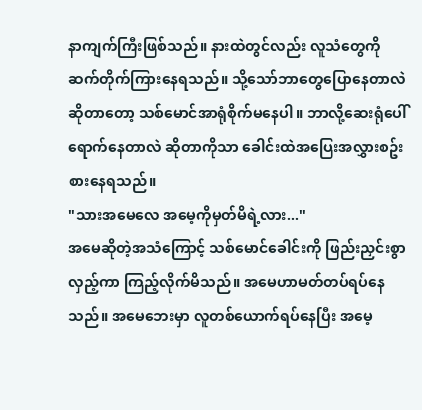နာကျက်ကြီးဖြစ်သည်။ နားထဲတွင်လည်း လူသံတွေကိုဆက်တိုက်ကြားနေရသည်။ သို့သော်ဘာတွေပြောနေတာလဲ ဆိုတာတော့ သစ်မောင်အာရုံစိုက်မနေပါ။ ဘာလို့ဆေးရုံပေါ်ရောက်နေတာလဲ ဆိုတာကိုသာ ခေါင်းထဲအပြေးအလွှားစဥ်းစားနေရသည်။
"သားအမေလေ အမေ့ကိုမှတ်မိရဲ့လား..."
အမေဆိုတဲ့အသံကြောင့် သစ်မောင်ခေါင်းကို ဖြည်းညှင်းစွာလှည့်ကာ ကြည့်လိုက်မိသည်။ အမေဟာမတ်တပ်ရပ်နေသည်။ အမေဘေးမှာ လူတစ်ယောက်ရပ်နေပြီး အမေ့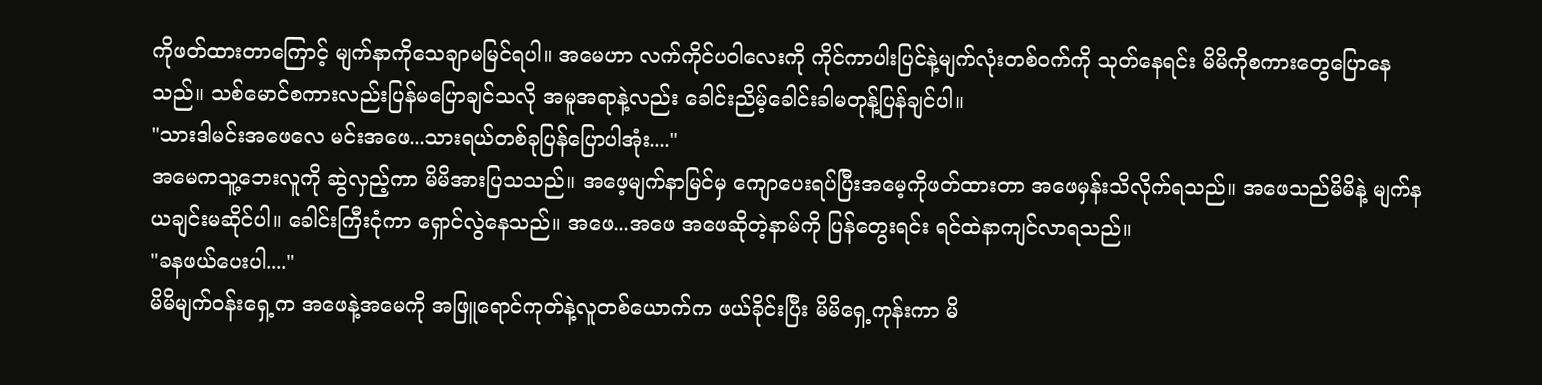ကိုဖတ်ထားတာကြောင့် မျက်နာကိုသေချာမမြင်ရပါ။ အမေဟာ လက်ကိုင်ပဝါလေးကို ကိုင်ကာပါးပြင်နဲ့မျက်လုံးတစ်ဝက်ကို သုတ်နေရင်း မိမိကိုစကားတွေပြောနေသည်။ သစ်မောင်စကားလည်းပြန်မပြောချင်သလို အမူအရာနဲ့လည်း ခေါင်းညိမ့်ခေါင်းခါမတုန့်ပြန်ချင်ပါ။
"သားဒါမင်းအဖေလေ မင်းအဖေ...သားရယ်တစ်ခုပြန်ပြောပါအုံး...."
အမေကသူ့ဘေးလူကို ဆွဲလှည့်ကာ မိမိအားပြသသည်။ အဖေ့မျက်နာမြင်မှ ကျောပေးရပ်ပြီးအမေ့ကိုဖတ်ထားတာ အဖေမှန်းသိလိုက်ရသည်။ အဖေသည်မိမိနဲ့ မျက်နယချင်းမဆိုင်ပါ။ ခေါင်းကြီးငုံကာ ရှောင်လွဲနေသည်။ အဖေ...အဖေ အဖေဆိုတဲ့နာမ်ကို ပြန်တွေးရင်း ရင်ထဲနာကျင်လာရသည်။
"ခနဖယ်ပေးပါ...."
မိမိမျက်ဝန်းရှေ့က အဖေနဲ့အမေကို အဖြူရောင်ကုတ်နဲ့လူတစ်ယောက်က ဖယ်ခိုင်းပြီး မိမိရှေ့ကုန်းကာ မိ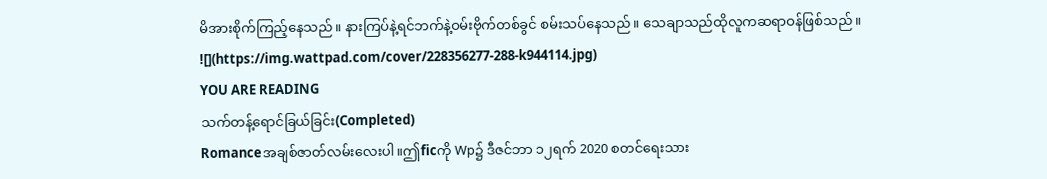မိအားစိုက်ကြည့်နေသည်။ နားကြပ်နဲ့ရင်ဘက်နဲ့ဝမ်းဗိုက်တစ်ခွင် စမ်းသပ်နေသည်။ သေချာသည်ထိုလူကဆရာဝန်ဖြစ်သည်။
![](https://img.wattpad.com/cover/228356277-288-k944114.jpg)
YOU ARE READING
သက်တန့်ရောင်ခြယ်ခြင်း(Completed)
Romanceအချစ်ဇာတ်လမ်းလေးပါ။ဤficကို Wp၌ ဒီဇင်ဘာ ၁၂ရက် 2020 စတင်ရေးသား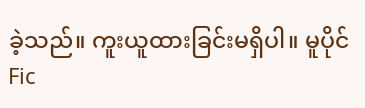ခဲ့သည်။ ကူးယူထားခြင်းမရှိပါ။ မူပိုင်Fic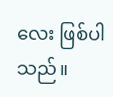လေး ဖြစ်ပါသည်။